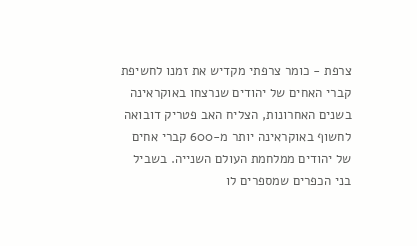צרפת - כומר צרפתי מקדיש את זמנו לחשיפת קברי האחים של יהודים שנרצחו באוקראינה
בשנים האחרונות, הצליח האב פטריק דובואה לחשוף באוקראינה יותר מ-600 קברי אחים של יהודים ממלחמת העולם השנייה. בשביל בני הכפרים שמספרים לו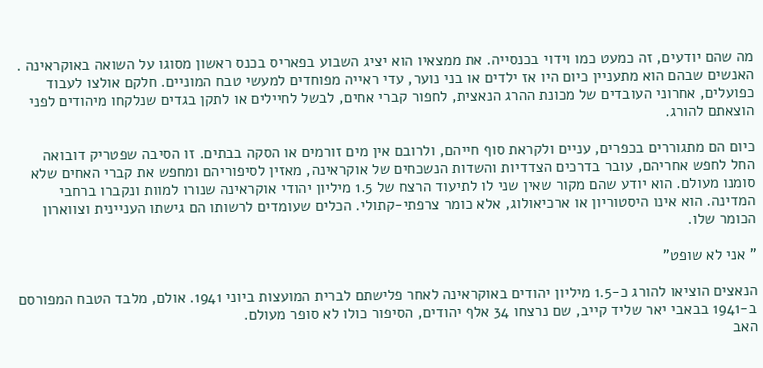מה שהם יודעים, זה כמעט כמו וידוי בכנסייה. את ממצאיו הוא יציג השבוע בפאריס בכנס ראשון מסוגו על השואה באוקראינה .
האנשים שבהם הוא מתעניין כיום היו אז ילדים או בני נוער, עדי ראייה מפוחדים למעשי טבח המוניים. חלקם אולצו לעבוד כפועלים, אחרוני העובדים של מכונת ההרג הנאצית, לחפור קברי אחים, לבשל לחיילים או לתקן בגדים שנלקחו מיהודים לפני הוצאתם להורג.

כיום הם מתגוררים בכפרים, עניים ולקראת סוף חייהם, ולרובם אין מים זורמים או הסקה בבתים. זו הסיבה שפטריק דובואה החל לחפש אחריהם, עובר בדרכים הצדדיות והשדות הנשכחים של אוקראינה, מאזין לסיפוריהם ומחפש את קברי האחים שלא סומנו מעולם. הוא יודע שהם מקור שאין שני לו לתיעוד הרצח של 1.5 מיליון יהודי אוקראינה שנורו למוות ונקברו ברחבי המדינה. הוא אינו היסטוריון או ארכיאולוג, אלא כומר צרפתי-קתולי. הכלים שעומדים לרשותו הם גישתו העניינית וצווארון הכומר שלו.

" אני לא שופט"

הנאצים הוציאו להורג כ-1.5 מיליון יהודים באוקראינה לאחר פלישתם לברית המועצות ביוני 1941. אולם, מלבד הטבח המפורסם ב-1941 בבאבי יאר שליד קייב, שם נרצחו 34 אלף יהודים, הסיפור כולו לא סופר מעולם.
האב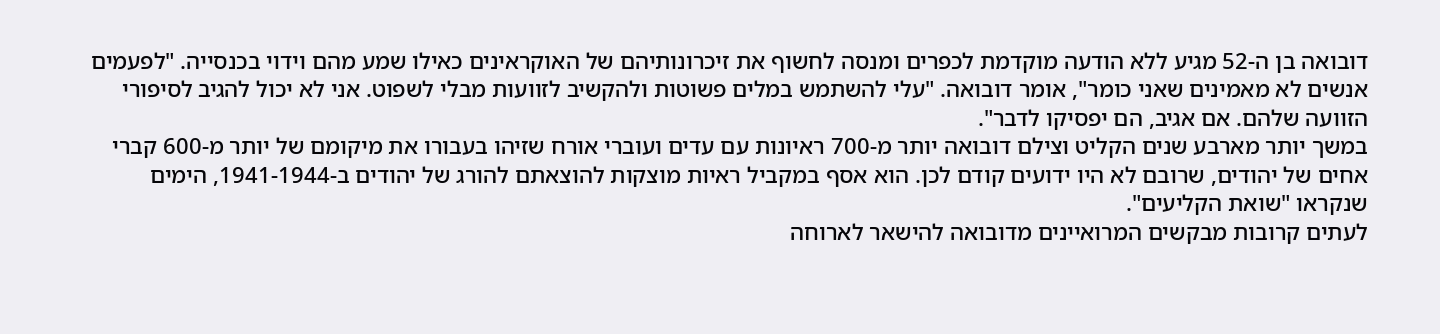דובואה בן ה-52 מגיע ללא הודעה מוקדמת לכפרים ומנסה לחשוף את זיכרונותיהם של האוקראינים כאילו שמע מהם וידוי בכנסייה. "לפעמים אנשים לא מאמינים שאני כומר", אומר דובואה. "עלי להשתמש במלים פשוטות ולהקשיב לזוועות מבלי לשפוט. אני לא יכול להגיב לסיפורי הזוועה שלהם. אם אגיב, הם יפסיקו לדבר".
במשך יותר מארבע שנים הקליט וצילם דובואה יותר מ-700 ראיונות עם עדים ועוברי אורח שזיהו בעבורו את מיקומם של יותר מ-600 קברי אחים של יהודים, שרובם לא היו ידועים קודם לכן. הוא אסף במקביל ראיות מוצקות להוצאתם להורג של יהודים ב-1941-1944, הימים שנקראו "שואת הקליעים".
לעתים קרובות מבקשים המרואיינים מדובואה להישאר לארוחה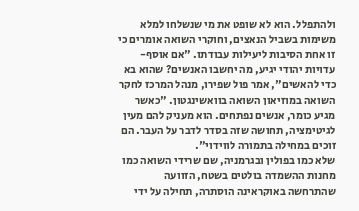ולהתפלל. הוא לא שופט את מי שנשלחו למלא משימות בשביל הנאצים, וחוקרי השואה אומרים כי זו אחת הסיבות ליעילות עבודתו. "אם אוסף-עדויות יהודי יגיע, מה יחשבו האנשים? שהוא בא כדי להאשים", אמר פול שפירו, מנהל המרכז לחקר השואה במוזיאון השואה בוואשינגטון. "כאשר מגיע כומר, אנשים נפתחים. הוא מעניק להם מעין לגיטימציה, תחושה שזה בסדר לדבר על העבר. הם זוכים במחילה בתמורה לווידוי".
שלא כמו בפולין ובגרמניה, שם שרידי השואה כמו מחנות ההשמדה בולטים בשטח, הזוועה שהתרחשה באוקראינה הוסתרה, תחילה על ידי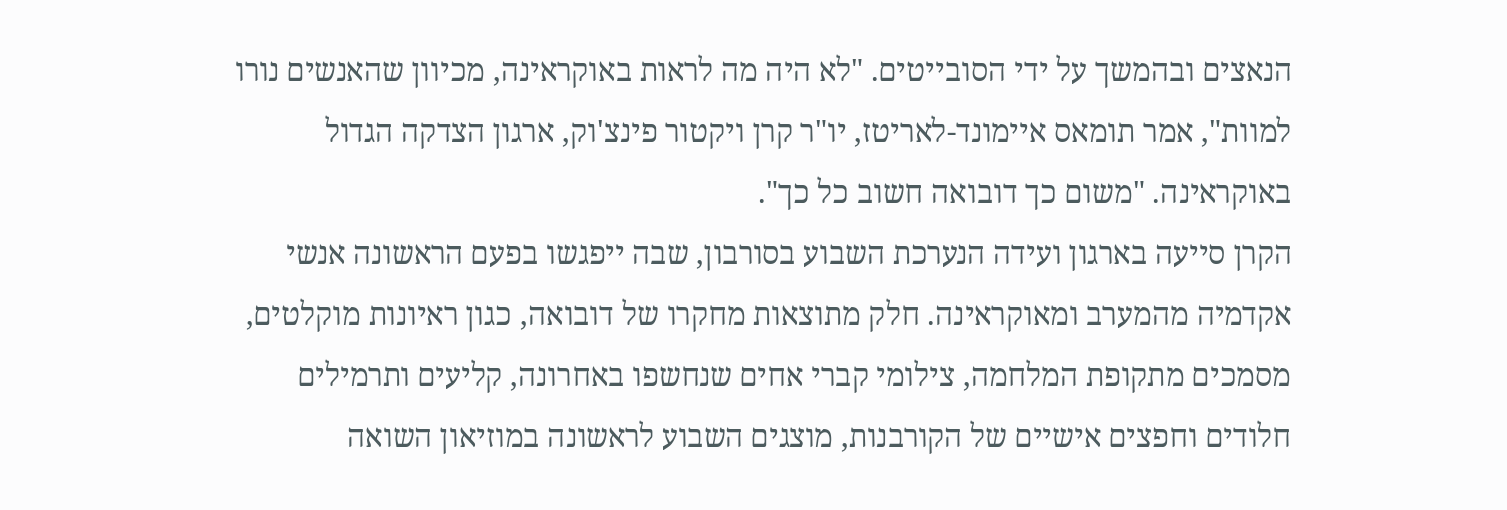הנאצים ובהמשך על ידי הסובייטים. "לא היה מה לראות באוקראינה, מכיוון שהאנשים נורו למוות", אמר תומאס איימונד-לאריטז, יו"ר קרן ויקטור פינצ'וק, ארגון הצדקה הגדול באוקראינה. "משום כך דובואה חשוב כל כך".
הקרן סייעה בארגון ועידה הנערכת השבוע בסורבון, שבה ייפגשו בפעם הראשונה אנשי אקדמיה מהמערב ומאוקראינה. חלק מתוצאות מחקרו של דובואה, כגון ראיונות מוקלטים, מסמכים מתקופת המלחמה, צילומי קברי אחים שנחשפו באחרונה, קליעים ותרמילים חלודים וחפצים אישיים של הקורבנות, מוצגים השבוע לראשונה במוזיאון השואה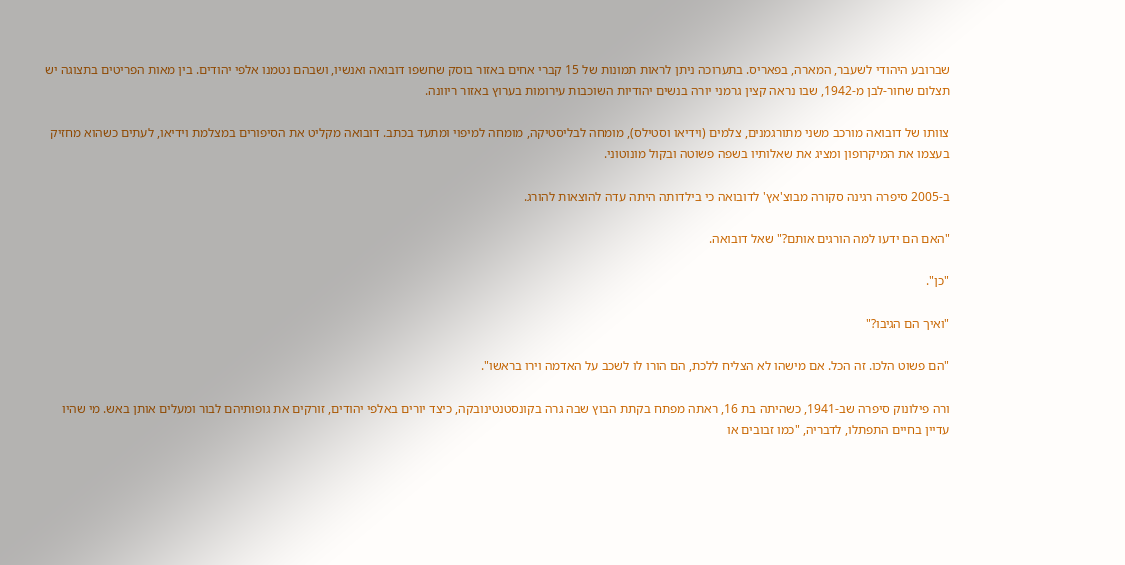שברובע היהודי לשעבר, המארה, בפאריס. בתערוכה ניתן לראות תמונות של 15 קברי אחים באזור בוסק שחשפו דובואה ואנשיו, ושבהם נטמנו אלפי יהודים. בין מאות הפריטים בתצוגה יש תצלום שחור-לבן מ-1942, שבו נראה קצין גרמני יורה בנשים יהודיות השוכבות עירומות בערוץ באזור ריוונה.

צוותו של דובואה מורכב משני מתורגמנים, צלמים (וידיאו וסטילס), מומחה לבליסטיקה, מומחה למיפוי ומתעד בכתב. דובואה מקליט את הסיפורים במצלמת וידיאו, לעתים כשהוא מחזיק בעצמו את המיקרופון ומציג את שאלותיו בשפה פשוטה ובקול מונוטוני.

ב-2005 סיפרה רגינה סקורה מבוצ'אץ' לדובואה כי בילדותה היתה עדה להוצאות להורג.

"האם הם ידעו למה הורגים אותם?" שאל דובואה.

"כן".

"ואיך הם הגיבו?"

"הם פשוט הלכו. זה הכל. אם מישהו לא הצליח ללכת, הם הורו לו לשכב על האדמה וירו בראשו".

ורה פילונוק סיפרה שב-1941, כשהיתה בת 16, ראתה מפתח בקתת הבוץ שבה גרה בקונסטנטינובקה, כיצד יורים באלפי יהודים, זורקים את גופותיהם לבור ומעלים אותן באש. מי שהיו עדיין בחיים התפתלו, לדבריה, "כמו זבובים או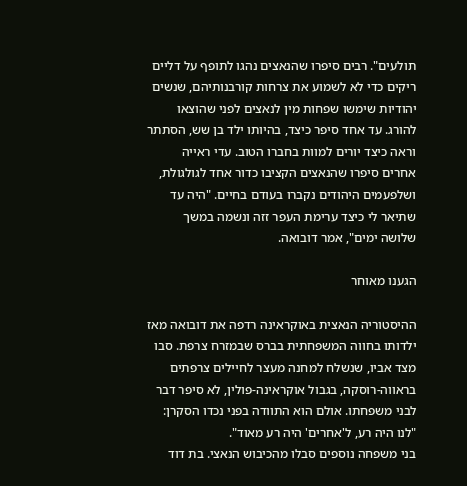תולעים". רבים סיפרו שהנאצים נהגו לתופף על דליים ריקים כדי לא לשמוע את צרחות קורבנותיהם, שנשים יהודיות שימשו שפחות מין לנאצים לפני שהוצאו להורג. עד אחד סיפר כיצד, בהיותו ילד בן שש, הסתתר וראה כיצד יורים למוות בחברו הטוב. עדי ראייה אחרים סיפרו שהנאצים הקציבו כדור אחד לגולגולת, ושלפעמים היהודים נקברו בעודם בחיים. "היה עד שתיאר לי כיצד ערימת העפר זזה ונשמה במשך שלושה ימים", אמר דובואה.

הגענו מאוחר

ההיסטוריה הנאצית באוקראינה רדפה את דובואה מאז ילדותו בחווה המשפחתית בברס שבמזרח צרפת. סבו מצד אביו, שנשלח למחנה מעצר לחיילים צרפתים בראווה-רוסקה, בגבול אוקראינה-פולין, לא סיפר דבר לבני משפחתו. אולם הוא התוודה בפני נכדו הסקרן: "לנו היה רע, ל'אחרים' היה רע מאוד".
בני משפחה נוספים סבלו מהכיבוש הנאצי. בת דוד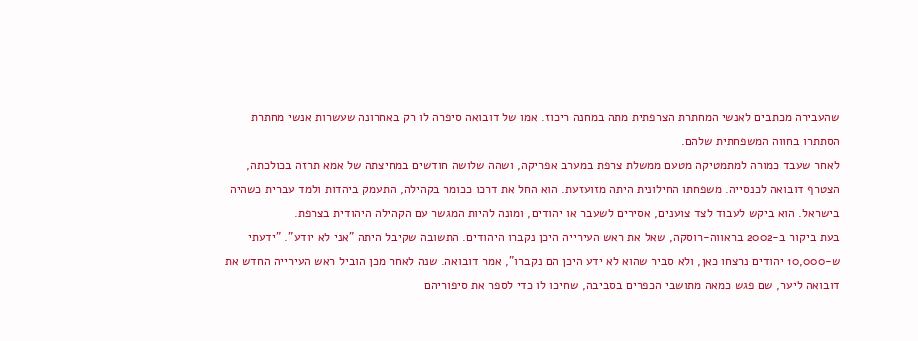שהעבירה מכתבים לאנשי המחתרת הצרפתית מתה במחנה ריכוז. אמו של דובואה סיפרה לו רק באחרונה שעשרות אנשי מחתרת הסתתרו בחווה המשפחתית שלהם.
לאחר שעבד כמורה למתמטיקה מטעם ממשלת צרפת במערב אפריקה, ושהה שלושה חודשים במחיצתה של אמא תרזה בכולכתה, הצטרף דובואה לכנסייה. משפחתו החילונית היתה מזועזעת. הוא החל את דרכו ככומר בקהילה, התעמק ביהדות ולמד עברית כשהיה בישראל. הוא ביקש לעבוד לצד צוענים, אסירים לשעבר או יהודים, ומונה להיות המגשר עם הקהילה היהודית בצרפת.
בעת ביקור ב-2002 בראווה-רוסקה, שאל את ראש העירייה היכן נקברו היהודים. התשובה שקיבל היתה "אני לא יודע". "ידעתי ש-10,000 יהודים נרצחו כאן, ולא סביר שהוא לא ידע היכן הם נקברו", אמר דובואה. שנה לאחר מכן הוביל ראש העירייה החדש את דובואה ליער, שם פגש כמאה מתושבי הכפרים בסביבה, שחיכו לו כדי לספר את סיפוריהם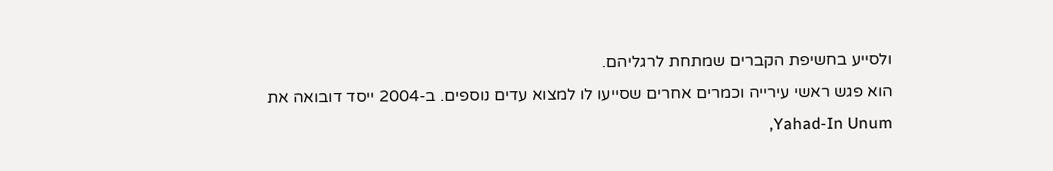ולסייע בחשיפת הקברים שמתחת לרגליהם.
הוא פגש ראשי עירייה וכמרים אחרים שסייעו לו למצוא עדים נוספים. ב-2004 ייסד דובואה את Yahad-In Unum,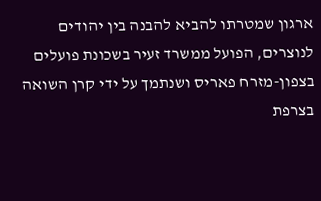ארגון שמטרתו להביא להבנה בין יהודים לנוצרים, הפועל ממשרד זעיר בשכונת פועלים בצפון-מזרח פאריס ושנתמך על ידי קרן השואה בצרפת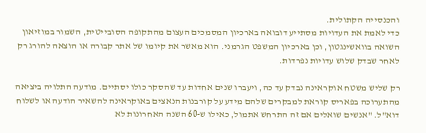והכנסייה הקתולית.
כדי לאמת את העדויות מסתייע דובואה בארכיון המסמכים העצום מהתקופה הסובייטית, השמור במוזיאון השואה בוואשינגטון, וכן בארכיון המשפט הגרמני. הוא מאשר את קיומו של אתר קבורה או הוצאה להורג רק לאחר שבדק שלוש עדויות נפרדות.

רק שליש משטח אוקראינה נבדק עד כה, ויעברו שנים אחדות עד שהסקר כולו יסתיים. מודעה התלויה ביציאה מהתערוכה בפאריס קוראת למבקרים שלהם מידע על קורבנות הנאצים באוקראינה להשאיר הודעה או לשלוח דוא"ל. "אנשים שואלים אם זה התרחש אתמול, כאילו ש-60 השנה האחרונות לא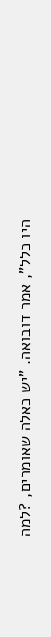היו כלל", אמר דובואה. "יש כאלה שאומרים, ?למה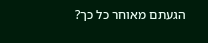הגעתם מאוחר כל כך?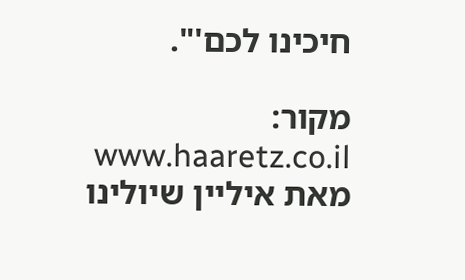חיכינו לכם'".

מקור: www.haaretz.co.il
מאת איליין שיולינו